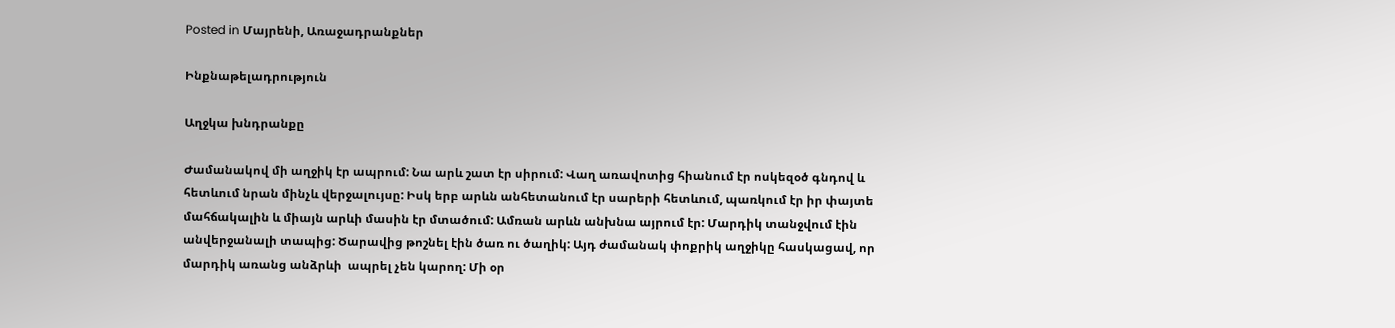Posted in Մայրենի, Առաջադրանքներ

Ինքնաթելադրություն

Աղջկա խնդրանքը

Ժամանակով մի աղջիկ էր ապրում: Նա արև շատ էր սիրում: Վաղ առավոտից հիանում էր ոսկեզօծ գնդով և հետևում նրան մինչև վերջալույսը: Իսկ երբ արևն անհետանում էր սարերի հետևում, պառկում էր իր փայտե մահճակալին և միայն արևի մասին էր մտածում: Ամռան արևն անխնա այրում էր: Մարդիկ տանջվում էին անվերջանալի տապից: Ծարավից թոշնել էին ծառ ու ծաղիկ: Այդ ժամանակ փոքրիկ աղջիկը հասկացավ, որ մարդիկ առանց անձրևի  ապրել չեն կարող: Մի օր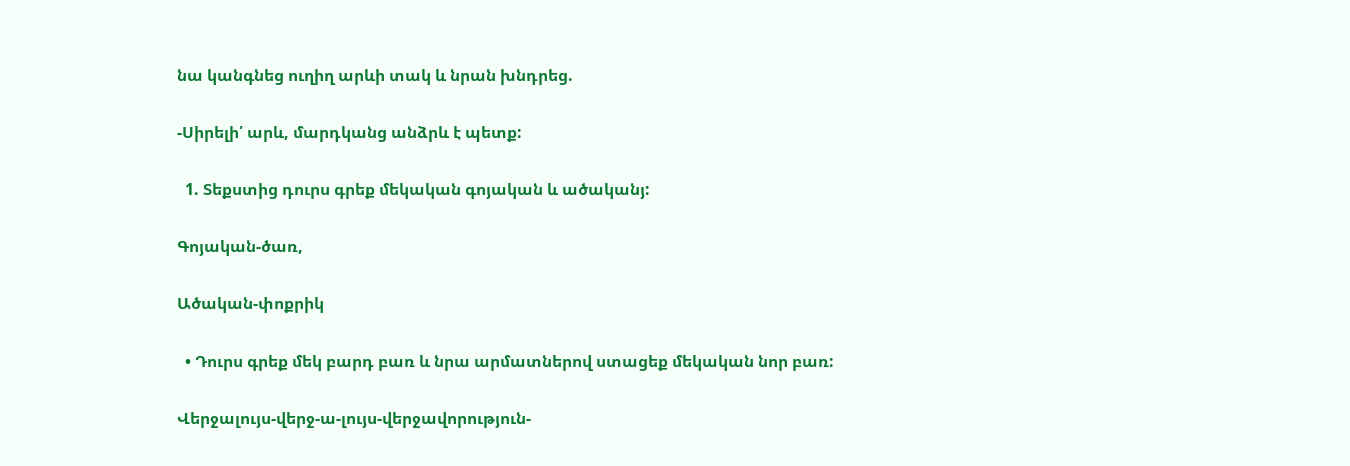նա կանգնեց ուղիղ արևի տակ և նրան խնդրեց.

-Սիրելի՛ արև, մարդկանց անձրև է պետք:

  1. Տեքստից դուրս գրեք մեկական գոյական և ածականյ:

Գոյական-ծառ,

Ածական-փոքրիկ

  • Դուրս գրեք մեկ բարդ բառ և նրա արմատներով ստացեք մեկական նոր բառ:

Վերջալույս-վերջ-ա-լույս-վերջավորություն-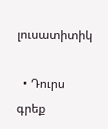լուսատիտիկ

  • Դուրս գրեք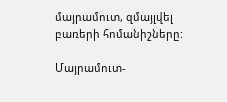մայրամուտ, զմայլվել բառերի հոմանիշները:

Մայրամուտ-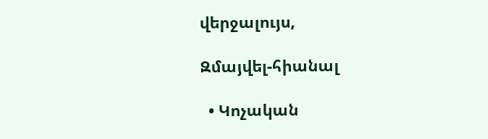վերջալույս,

Զմայվել-հիանալ

  • Կոչական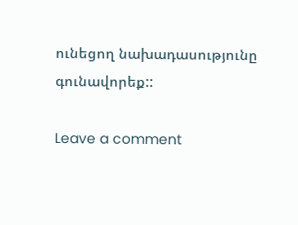ունեցող նախադասությունը գունավորեք::

Leave a comment